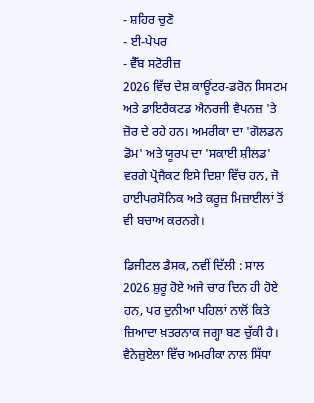- ਸ਼ਹਿਰ ਚੁਣੋ
- ਈ-ਪੇਪਰ
- ਵੈੱਬ ਸਟੋਰੀਜ਼
2026 ਵਿੱਚ ਦੇਸ਼ ਕਾਊਂਟਰ-ਡਰੋਨ ਸਿਸਟਮ ਅਤੇ ਡਾਇਰੈਕਟਡ ਐਨਰਜੀ ਵੈਪਨਜ਼ 'ਤੇ ਜ਼ੋਰ ਦੇ ਰਹੇ ਹਨ। ਅਮਰੀਕਾ ਦਾ 'ਗੋਲਡਨ ਡੋਮ' ਅਤੇ ਯੂਰਪ ਦਾ 'ਸਕਾਈ ਸ਼ੀਲਡ' ਵਰਗੇ ਪ੍ਰੋਜੈਕਟ ਇਸੇ ਦਿਸ਼ਾ ਵਿੱਚ ਹਨ, ਜੋ ਹਾਈਪਰਸੋਨਿਕ ਅਤੇ ਕਰੂਜ਼ ਮਿਜ਼ਾਈਲਾਂ ਤੋਂ ਵੀ ਬਚਾਅ ਕਰਨਗੇ।

ਡਿਜੀਟਲ ਡੈਸਕ, ਨਵੀਂ ਦਿੱਲੀ : ਸਾਲ 2026 ਸ਼ੁਰੂ ਹੋਏ ਅਜੇ ਚਾਰ ਦਿਨ ਹੀ ਹੋਏ ਹਨ, ਪਰ ਦੁਨੀਆ ਪਹਿਲਾਂ ਨਾਲੋਂ ਕਿਤੇ ਜ਼ਿਆਦਾ ਖ਼ਤਰਨਾਕ ਜਗ੍ਹਾ ਬਣ ਚੁੱਕੀ ਹੈ। ਵੈਨੇਜ਼ੁਏਲਾ ਵਿੱਚ ਅਮਰੀਕਾ ਨਾਲ ਸਿੱਧਾ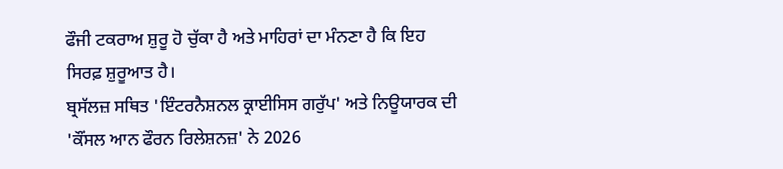ਫੌਜੀ ਟਕਰਾਅ ਸ਼ੁਰੂ ਹੋ ਚੁੱਕਾ ਹੈ ਅਤੇ ਮਾਹਿਰਾਂ ਦਾ ਮੰਨਣਾ ਹੈ ਕਿ ਇਹ ਸਿਰਫ਼ ਸ਼ੁਰੂਆਤ ਹੈ।
ਬ੍ਰਸੱਲਜ਼ ਸਥਿਤ 'ਇੰਟਰਨੈਸ਼ਨਲ ਕ੍ਰਾਈਸਿਸ ਗਰੁੱਪ' ਅਤੇ ਨਿਊਯਾਰਕ ਦੀ 'ਕੌਂਸਲ ਆਨ ਫੌਰਨ ਰਿਲੇਸ਼ਨਜ਼' ਨੇ 2026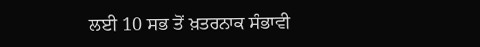ਲਈ 10 ਸਭ ਤੋਂ ਖ਼ਤਰਨਾਕ ਸੰਭਾਵੀ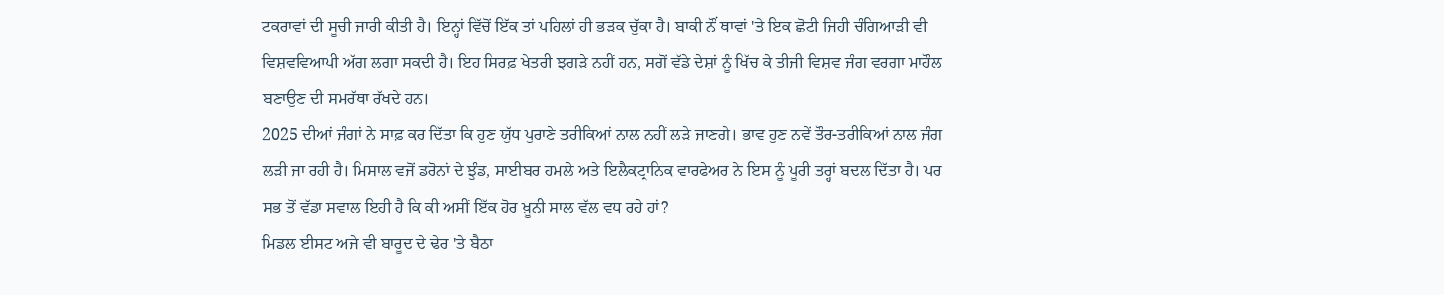ਟਕਰਾਵਾਂ ਦੀ ਸੂਚੀ ਜਾਰੀ ਕੀਤੀ ਹੈ। ਇਨ੍ਹਾਂ ਵਿੱਚੋਂ ਇੱਕ ਤਾਂ ਪਹਿਲਾਂ ਹੀ ਭੜਕ ਚੁੱਕਾ ਹੈ। ਬਾਕੀ ਨੌਂ ਥਾਵਾਂ 'ਤੇ ਇਕ ਛੋਟੀ ਜਿਹੀ ਚੰਗਿਆੜੀ ਵੀ ਵਿਸ਼ਵਵਿਆਪੀ ਅੱਗ ਲਗਾ ਸਕਦੀ ਹੈ। ਇਹ ਸਿਰਫ਼ ਖੇਤਰੀ ਝਗੜੇ ਨਹੀਂ ਹਨ, ਸਗੋਂ ਵੱਡੇ ਦੇਸ਼ਾਂ ਨੂੰ ਖਿੱਚ ਕੇ ਤੀਜੀ ਵਿਸ਼ਵ ਜੰਗ ਵਰਗਾ ਮਾਹੌਲ ਬਣਾਉਣ ਦੀ ਸਮਰੱਥਾ ਰੱਖਦੇ ਹਨ।
2025 ਦੀਆਂ ਜੰਗਾਂ ਨੇ ਸਾਫ਼ ਕਰ ਦਿੱਤਾ ਕਿ ਹੁਣ ਯੁੱਧ ਪੁਰਾਣੇ ਤਰੀਕਿਆਂ ਨਾਲ ਨਹੀਂ ਲੜੇ ਜਾਣਗੇ। ਭਾਵ ਹੁਣ ਨਵੇਂ ਤੌਰ-ਤਰੀਕਿਆਂ ਨਾਲ ਜੰਗ ਲੜੀ ਜਾ ਰਹੀ ਹੈ। ਮਿਸਾਲ ਵਜੋਂ ਡਰੋਨਾਂ ਦੇ ਝੁੰਡ, ਸਾਈਬਰ ਹਮਲੇ ਅਤੇ ਇਲੈਕਟ੍ਰਾਨਿਕ ਵਾਰਫੇਅਰ ਨੇ ਇਸ ਨੂੰ ਪੂਰੀ ਤਰ੍ਹਾਂ ਬਦਲ ਦਿੱਤਾ ਹੈ। ਪਰ ਸਭ ਤੋਂ ਵੱਡਾ ਸਵਾਲ ਇਹੀ ਹੈ ਕਿ ਕੀ ਅਸੀਂ ਇੱਕ ਹੋਰ ਖ਼ੂਨੀ ਸਾਲ ਵੱਲ ਵਧ ਰਹੇ ਹਾਂ?
ਮਿਡਲ ਈਸਟ ਅਜੇ ਵੀ ਬਾਰੂਦ ਦੇ ਢੇਰ 'ਤੇ ਬੈਠਾ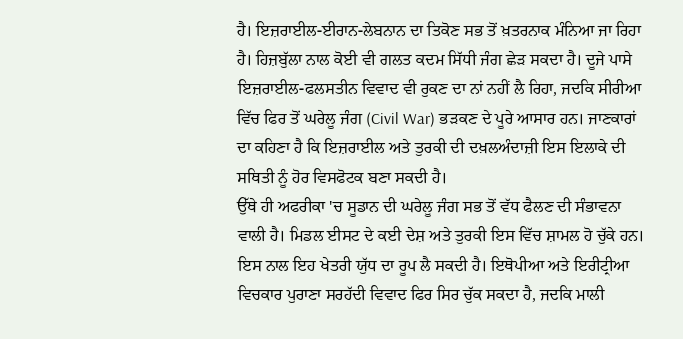ਹੈ। ਇਜ਼ਰਾਈਲ-ਈਰਾਨ-ਲੇਬਨਾਨ ਦਾ ਤਿਕੋਣ ਸਭ ਤੋਂ ਖ਼ਤਰਨਾਕ ਮੰਨਿਆ ਜਾ ਰਿਹਾ ਹੈ। ਹਿਜ਼ਬੁੱਲਾ ਨਾਲ ਕੋਈ ਵੀ ਗਲਤ ਕਦਮ ਸਿੱਧੀ ਜੰਗ ਛੇੜ ਸਕਦਾ ਹੈ। ਦੂਜੇ ਪਾਸੇ ਇਜ਼ਰਾਈਲ-ਫਲਸਤੀਨ ਵਿਵਾਦ ਵੀ ਰੁਕਣ ਦਾ ਨਾਂ ਨਹੀਂ ਲੈ ਰਿਹਾ, ਜਦਕਿ ਸੀਰੀਆ ਵਿੱਚ ਫਿਰ ਤੋਂ ਘਰੇਲੂ ਜੰਗ (Civil War) ਭੜਕਣ ਦੇ ਪੂਰੇ ਆਸਾਰ ਹਨ। ਜਾਣਕਾਰਾਂ ਦਾ ਕਹਿਣਾ ਹੈ ਕਿ ਇਜ਼ਰਾਈਲ ਅਤੇ ਤੁਰਕੀ ਦੀ ਦਖ਼ਲਅੰਦਾਜ਼ੀ ਇਸ ਇਲਾਕੇ ਦੀ ਸਥਿਤੀ ਨੂੰ ਹੋਰ ਵਿਸਫੋਟਕ ਬਣਾ ਸਕਦੀ ਹੈ।
ਉੱਥੇ ਹੀ ਅਫਰੀਕਾ 'ਚ ਸੂਡਾਨ ਦੀ ਘਰੇਲੂ ਜੰਗ ਸਭ ਤੋਂ ਵੱਧ ਫੈਲਣ ਦੀ ਸੰਭਾਵਨਾ ਵਾਲੀ ਹੈ। ਮਿਡਲ ਈਸਟ ਦੇ ਕਈ ਦੇਸ਼ ਅਤੇ ਤੁਰਕੀ ਇਸ ਵਿੱਚ ਸ਼ਾਮਲ ਹੋ ਚੁੱਕੇ ਹਨ। ਇਸ ਨਾਲ ਇਹ ਖੇਤਰੀ ਯੁੱਧ ਦਾ ਰੂਪ ਲੈ ਸਕਦੀ ਹੈ। ਇਥੋਪੀਆ ਅਤੇ ਇਰੀਟ੍ਰੀਆ ਵਿਚਕਾਰ ਪੁਰਾਣਾ ਸਰਹੱਦੀ ਵਿਵਾਦ ਫਿਰ ਸਿਰ ਚੁੱਕ ਸਕਦਾ ਹੈ, ਜਦਕਿ ਮਾਲੀ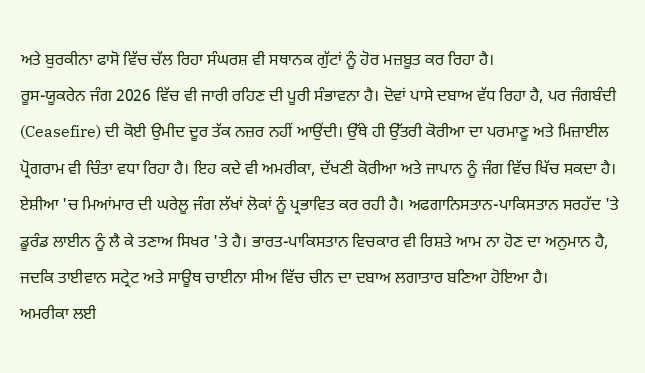ਅਤੇ ਬੁਰਕੀਨਾ ਫਾਸੋ ਵਿੱਚ ਚੱਲ ਰਿਹਾ ਸੰਘਰਸ਼ ਵੀ ਸਥਾਨਕ ਗੁੱਟਾਂ ਨੂੰ ਹੋਰ ਮਜ਼ਬੂਤ ਕਰ ਰਿਹਾ ਹੈ।
ਰੂਸ-ਯੂਕਰੇਨ ਜੰਗ 2026 ਵਿੱਚ ਵੀ ਜਾਰੀ ਰਹਿਣ ਦੀ ਪੂਰੀ ਸੰਭਾਵਨਾ ਹੈ। ਦੋਵਾਂ ਪਾਸੇ ਦਬਾਅ ਵੱਧ ਰਿਹਾ ਹੈ, ਪਰ ਜੰਗਬੰਦੀ (Ceasefire) ਦੀ ਕੋਈ ਉਮੀਦ ਦੂਰ ਤੱਕ ਨਜ਼ਰ ਨਹੀਂ ਆਉਂਦੀ। ਉੱਥੇ ਹੀ ਉੱਤਰੀ ਕੋਰੀਆ ਦਾ ਪਰਮਾਣੂ ਅਤੇ ਮਿਜ਼ਾਈਲ ਪ੍ਰੋਗਰਾਮ ਵੀ ਚਿੰਤਾ ਵਧਾ ਰਿਹਾ ਹੈ। ਇਹ ਕਦੇ ਵੀ ਅਮਰੀਕਾ, ਦੱਖਣੀ ਕੋਰੀਆ ਅਤੇ ਜਾਪਾਨ ਨੂੰ ਜੰਗ ਵਿੱਚ ਖਿੱਚ ਸਕਦਾ ਹੈ।
ਏਸ਼ੀਆ 'ਚ ਮਿਆਂਮਾਰ ਦੀ ਘਰੇਲੂ ਜੰਗ ਲੱਖਾਂ ਲੋਕਾਂ ਨੂੰ ਪ੍ਰਭਾਵਿਤ ਕਰ ਰਹੀ ਹੈ। ਅਫਗਾਨਿਸਤਾਨ-ਪਾਕਿਸਤਾਨ ਸਰਹੱਦ 'ਤੇ ਡੂਰੰਡ ਲਾਈਨ ਨੂੰ ਲੈ ਕੇ ਤਣਾਅ ਸਿਖਰ 'ਤੇ ਹੈ। ਭਾਰਤ-ਪਾਕਿਸਤਾਨ ਵਿਚਕਾਰ ਵੀ ਰਿਸ਼ਤੇ ਆਮ ਨਾ ਹੋਣ ਦਾ ਅਨੁਮਾਨ ਹੈ, ਜਦਕਿ ਤਾਈਵਾਨ ਸਟ੍ਰੇਟ ਅਤੇ ਸਾਊਥ ਚਾਈਨਾ ਸੀਅ ਵਿੱਚ ਚੀਨ ਦਾ ਦਬਾਅ ਲਗਾਤਾਰ ਬਣਿਆ ਹੋਇਆ ਹੈ।
ਅਮਰੀਕਾ ਲਈ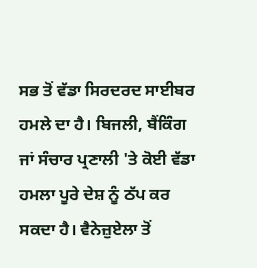ਸਭ ਤੋਂ ਵੱਡਾ ਸਿਰਦਰਦ ਸਾਈਬਰ ਹਮਲੇ ਦਾ ਹੈ। ਬਿਜਲੀ, ਬੈਂਕਿੰਗ ਜਾਂ ਸੰਚਾਰ ਪ੍ਰਣਾਲੀ 'ਤੇ ਕੋਈ ਵੱਡਾ ਹਮਲਾ ਪੂਰੇ ਦੇਸ਼ ਨੂੰ ਠੱਪ ਕਰ ਸਕਦਾ ਹੈ। ਵੈਨੇਜ਼ੁਏਲਾ ਤੋਂ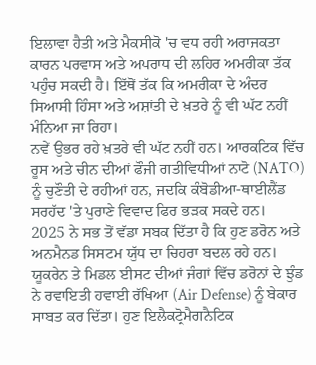ਇਲਾਵਾ ਹੈਤੀ ਅਤੇ ਮੈਕਸੀਕੋ 'ਚ ਵਧ ਰਹੀ ਅਰਾਜਕਤਾ ਕਾਰਨ ਪਰਵਾਸ ਅਤੇ ਅਪਰਾਧ ਦੀ ਲਹਿਰ ਅਮਰੀਕਾ ਤੱਕ ਪਹੁੰਚ ਸਕਦੀ ਹੈ। ਇੱਥੋਂ ਤੱਕ ਕਿ ਅਮਰੀਕਾ ਦੇ ਅੰਦਰ ਸਿਆਸੀ ਹਿੰਸਾ ਅਤੇ ਅਸ਼ਾਂਤੀ ਦੇ ਖ਼ਤਰੇ ਨੂੰ ਵੀ ਘੱਟ ਨਹੀਂ ਮੰਨਿਆ ਜਾ ਰਿਹਾ।
ਨਵੇਂ ਉਭਰ ਰਹੇ ਖ਼ਤਰੇ ਵੀ ਘੱਟ ਨਹੀਂ ਹਨ। ਆਰਕਟਿਕ ਵਿੱਚ ਰੂਸ ਅਤੇ ਚੀਨ ਦੀਆਂ ਫੌਜੀ ਗਤੀਵਿਧੀਆਂ ਨਾਟੋ (NATO) ਨੂੰ ਚੁਣੌਤੀ ਦੇ ਰਹੀਆਂ ਹਨ, ਜਦਕਿ ਕੰਬੋਡੀਆ-ਥਾਈਲੈਂਡ ਸਰਹੱਦ 'ਤੇ ਪੁਰਾਣੇ ਵਿਵਾਦ ਫਿਰ ਭੜਕ ਸਕਦੇ ਹਨ।
2025 ਨੇ ਸਭ ਤੋਂ ਵੱਡਾ ਸਬਕ ਦਿੱਤਾ ਹੈ ਕਿ ਹੁਣ ਡਰੋਨ ਅਤੇ ਅਨਮੈਨਡ ਸਿਸਟਮ ਯੁੱਧ ਦਾ ਚਿਹਰਾ ਬਦਲ ਰਹੇ ਹਨ। ਯੂਕਰੇਨ ਤੇ ਮਿਡਲ ਈਸਟ ਦੀਆਂ ਜੰਗਾਂ ਵਿੱਚ ਡਰੋਨਾਂ ਦੇ ਝੁੰਡ ਨੇ ਰਵਾਇਤੀ ਹਵਾਈ ਰੱਖਿਆ (Air Defense) ਨੂੰ ਬੇਕਾਰ ਸਾਬਤ ਕਰ ਦਿੱਤਾ। ਹੁਣ ਇਲੈਕਟ੍ਰੋਮੈਗਨੈਟਿਕ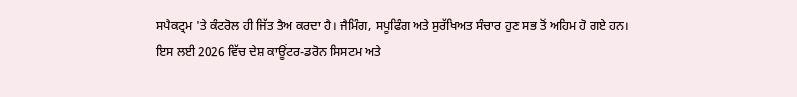ਸਪੈਕਟ੍ਰਮ 'ਤੇ ਕੰਟਰੋਲ ਹੀ ਜਿੱਤ ਤੈਅ ਕਰਦਾ ਹੈ। ਜੈਮਿੰਗ, ਸਪੂਫਿੰਗ ਅਤੇ ਸੁਰੱਖਿਅਤ ਸੰਚਾਰ ਹੁਣ ਸਭ ਤੋਂ ਅਹਿਮ ਹੋ ਗਏ ਹਨ।
ਇਸ ਲਈ 2026 ਵਿੱਚ ਦੇਸ਼ ਕਾਊਂਟਰ-ਡਰੋਨ ਸਿਸਟਮ ਅਤੇ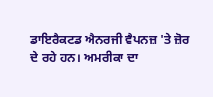ਡਾਇਰੈਕਟਡ ਐਨਰਜੀ ਵੈਪਨਜ਼ 'ਤੇ ਜ਼ੋਰ ਦੇ ਰਹੇ ਹਨ। ਅਮਰੀਕਾ ਦਾ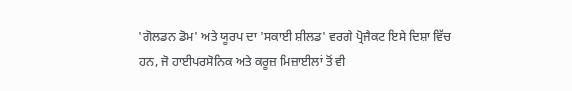'ਗੋਲਡਨ ਡੋਮ' ਅਤੇ ਯੂਰਪ ਦਾ 'ਸਕਾਈ ਸ਼ੀਲਡ' ਵਰਗੇ ਪ੍ਰੋਜੈਕਟ ਇਸੇ ਦਿਸ਼ਾ ਵਿੱਚ ਹਨ, ਜੋ ਹਾਈਪਰਸੋਨਿਕ ਅਤੇ ਕਰੂਜ਼ ਮਿਜ਼ਾਈਲਾਂ ਤੋਂ ਵੀ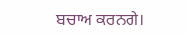ਬਚਾਅ ਕਰਨਗੇ।